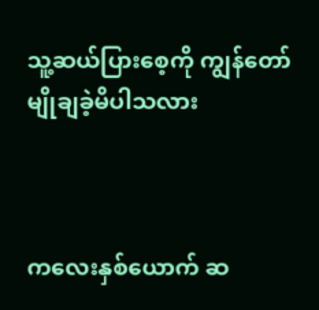သူ့ဆယ်ပြားစေ့ကို ကျွန်တော် မျိုချခဲ့မိပါသလား



ကလေးနှစ်ယောက် ဆ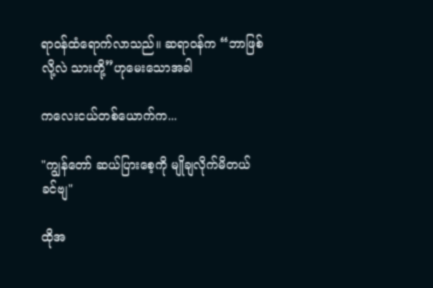ရာဝန်ထံရောက်လာသည်။ ဆရာဝန်က “ဘာဖြစ်လို့လဲ သားတို့”ဟုမေးသောအခါ

ကလေးငယ်တစ်ယောက်က...

"ကျွန်တော် ဆယ်ပြားစေ့ကို မျိုချလိုက်မိတယ် ခင်ဗျ"

ထိုအ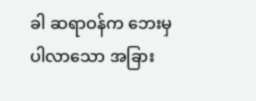ခါ ဆရာဝန်က ဘေးမှပါလာသော အခြား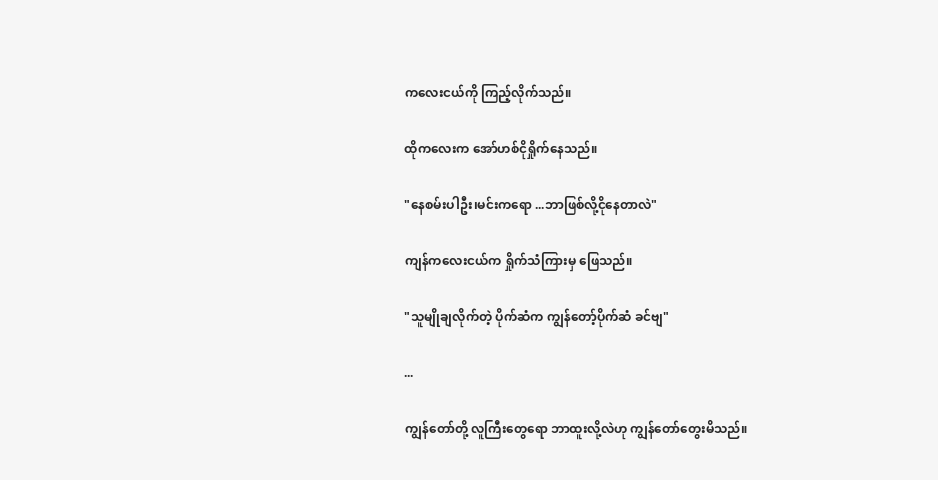ကလေးငယ်ကို ကြည့်လိုက်သည်။

ထိုကလေးက အော်ဟစ်ငိုရှိုက်နေသည်။

"နေစမ်းပါဦး၊မင်းကရော ...ဘာဖြစ်လို့ငိုနေတာလဲ"

ကျန်ကလေးငယ်က ရှိုက်သံကြားမှ ဖြေသည်။

"သူမျိုချလိုက်တဲ့ ပိုက်ဆံက ကျွန်တော့်ပိုက်ဆံ ခင်ဗျ"

...

ကျွန်တော်တို့ လူကြီးတွေရော ဘာထူးလို့လဲဟု ကျွန်တော်တွေးမိသည်။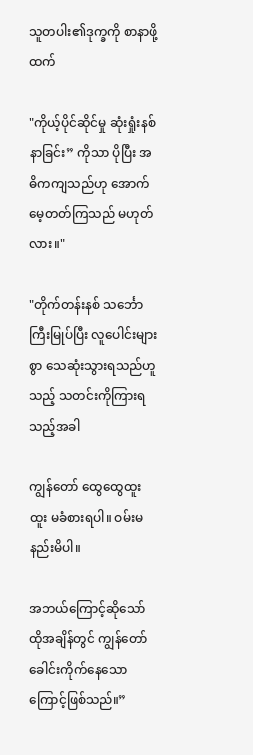သူတပါး၏ဒုက္ခကို စာနာဖို့ထက်

"ကိုယ့်ပိုင်ဆိုင်မှု ဆုံးရှုံးနစ်နာခြင်း” ကိုသာ ပိုပြီး အဓိကကျသည်ဟု အောက်မေ့တတ်ကြသည် မဟုတ်လား။"

"တိုက်တန်းနစ် သင်္ဘောကြီးမြုပ်ပြီး လူပေါင်းများစွာ သေဆုံးသွားရသည်ဟူသည့် သတင်းကိုကြားရသည့်အခါ

ကျွန်တော် ထွေထွေထူးထူး မခံစားရပါ။ ဝမ်းမနည်းမိပါ။

အဘယ်ကြောင့်ဆိုသော် ထိုအချိန်တွင် ကျွန်တော်ခေါင်းကိုက်နေသောကြောင့်ဖြစ်သည်။”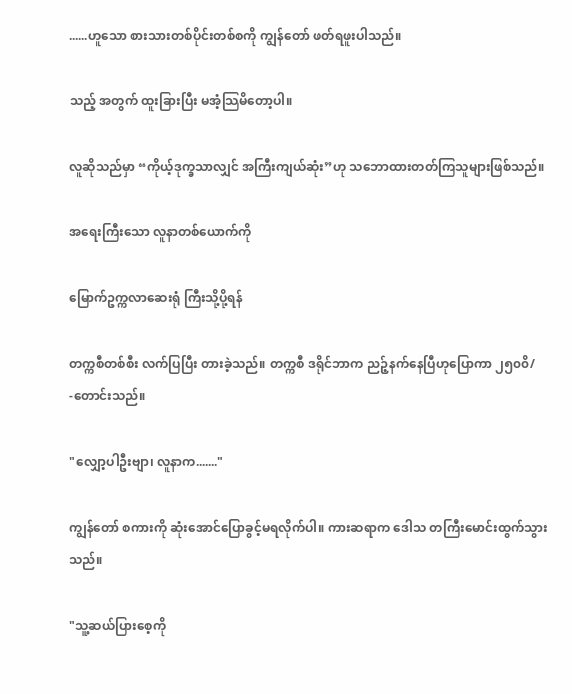......ဟူသော စားသားတစ်ပိုင်းတစ်စကို ကျွန်တော် ဖတ်ရဖူးပါသည်။

သည့် အတွက် ထူးခြားပြီး မအံ့သြမိတော့ပါ။

လူဆိုသည်မှာ “ကိုယ့်ဒုက္ခသာလျှင် အကြီးကျယ်ဆုံး”ဟု သဘောထားတတ်ကြသူများဖြစ်သည်။

အရေးကြီးသော လူနာတစ်ယောက်ကို

မြောက်ဥက္ကလာဆေးရုံ ကြီးသို့ပို့ရန်

တက္ကစီတစ်စီး လက်ပြပြီး တားခဲ့သည်။ တက္ကစီ ဒရိုင်ဘာက ညဉ့်နက်နေပြီဟုပြောကာ ၂၅၀၀ိ/ -တောင်းသည်။

"လျှော့ပါဦးဗျာ၊ လူနာက......."

ကျွန်တော် စကားကို ဆုံးအောင်ပြောခွင့်မရလိုက်ပါ။ ကားဆရာက ဒေါသ တကြီးမောင်းထွက်သွားသည်။

"သူ့ဆယ်ပြားစေ့ကို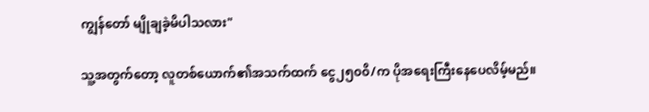ကျွန်တော် မျိုချခဲ့မိပါသလား"

သူ့အတွက်တော့ လူတစ်ယောက်၏အသက်ထက် ငွေ၂၅၀၀ိ/က ပိုအရေးကြီးနေပေလိမ့်မည်။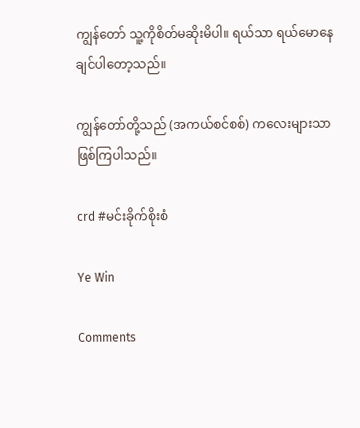ကျွန်တော် သူ့ကိုစိတ်မဆိုးမိပါ။ ရယ်သာ ရယ်မောနေချင်ပါတော့သည်။

ကျွန်တော်တို့သည် (အကယ်စင်စစ်) ကလေးများသာ ဖြစ်ကြပါသည်။

crd #မင်းခိုက်စိုးစံ

Ye Win

Comments